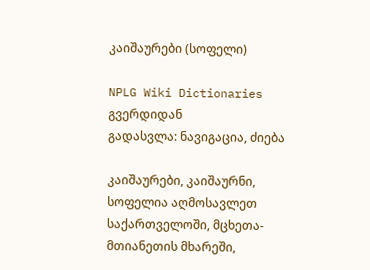კაიშაურები (სოფელი)

NPLG Wiki Dictionaries გვერდიდან
გადასვლა: ნავიგაცია, ძიება

კაიშაურები, კაიშაურნი, სოფელია აღმოსავლეთ საქართველოში, მცხეთა-მთიანეთის მხარეში,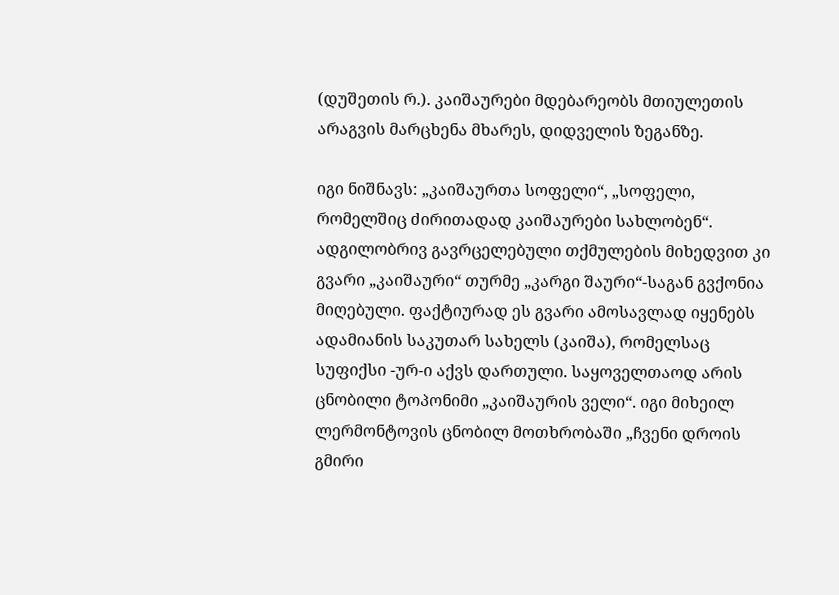(დუშეთის რ.). კაიშაურები მდებარეობს მთიულეთის არაგვის მარცხენა მხარეს, დიდველის ზეგანზე.

იგი ნიშნავს: „კაიშაურთა სოფელი“, „სოფელი, რომელშიც ძირითადად კაიშაურები სახლობენ“. ადგილობრივ გავრცელებული თქმულების მიხედვით კი გვარი „კაიშაური“ თურმე „კარგი შაური“-საგან გვქონია მიღებული. ფაქტიურად ეს გვარი ამოსავლად იყენებს ადამიანის საკუთარ სახელს (კაიშა), რომელსაც სუფიქსი -ურ-ი აქვს დართული. საყოველთაოდ არის ცნობილი ტოპონიმი „კაიშაურის ველი“. იგი მიხეილ ლერმონტოვის ცნობილ მოთხრობაში „ჩვენი დროის გმირი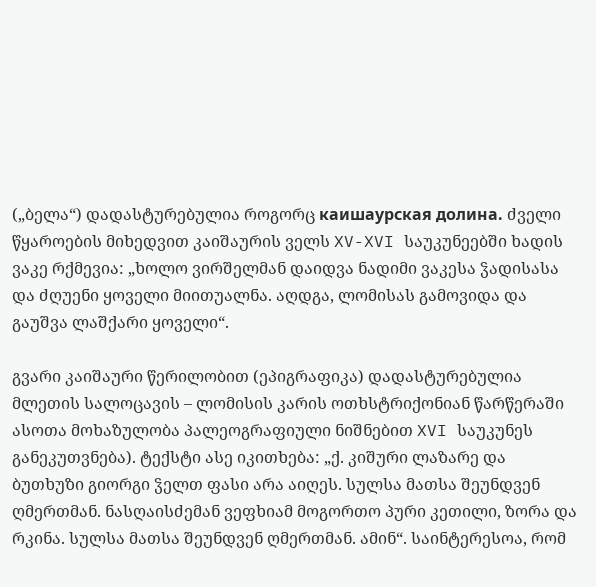(„ბელა“) დადასტურებულია როგორც каишаурская долина. ძველი წყაროების მიხედვით კაიშაურის ველს XV-XVI საუკუნეებში ხადის ვაკე რქმევია: „ხოლო ვირშელმან დაიდვა ნადიმი ვაკესა ჴადისასა და ძღუენი ყოველი მიითუალნა. აღდგა, ლომისას გამოვიდა და გაუშვა ლაშქარი ყოველი“.

გვარი კაიშაური წერილობით (ეპიგრაფიკა) დადასტურებულია მლეთის სალოცავის – ლომისის კარის ოთხსტრიქონიან წარწერაში ასოთა მოხაზულობა პალეოგრაფიული ნიშნებით XVI საუკუნეს განეკუთვნება). ტექსტი ასე იკითხება: „ქ. კიშური ლაზარე და ბუთხუზი გიორგი ჴელთ ფასი არა აიღეს. სულსა მათსა შეუნდვენ ღმერთმან. ნასღაისძემან ვეფხიამ მოგორთო პური კეთილი, ზორა და რკინა. სულსა მათსა შეუნდვენ ღმერთმან. ამინ“. საინტერესოა, რომ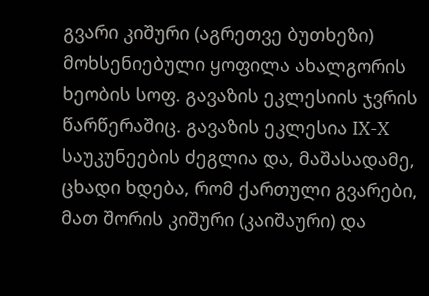გვარი კიშური (აგრეთვე ბუთხეზი) მოხსენიებული ყოფილა ახალგორის ხეობის სოფ. გავაზის ეკლესიის ჯვრის წარწერაშიც. გავაზის ეკლესია IX-X საუკუნეების ძეგლია და, მაშასადამე, ცხადი ხდება, რომ ქართული გვარები, მათ შორის კიშური (კაიშაური) და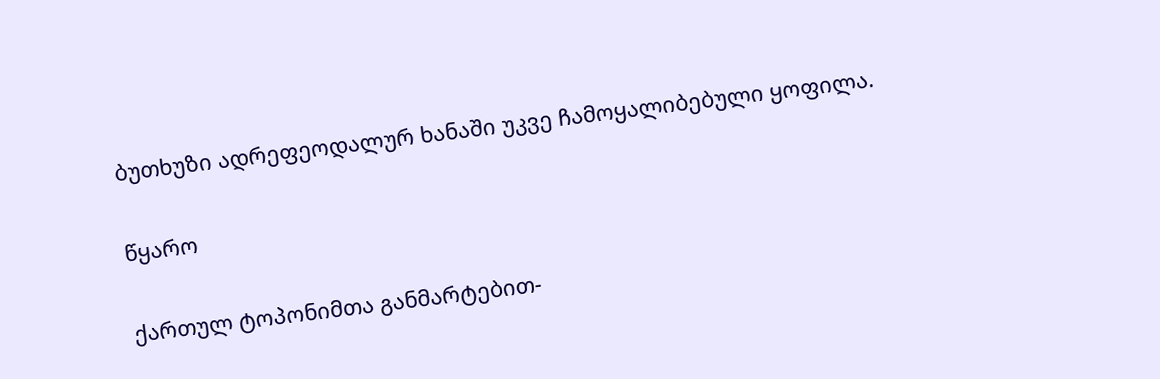ბუთხუზი ადრეფეოდალურ ხანაში უკვე ჩამოყალიბებული ყოფილა.

წყარო

ქართულ ტოპონიმთა განმარტებით-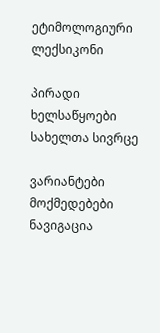ეტიმოლოგიური ლექსიკონი

პირადი ხელსაწყოები
სახელთა სივრცე

ვარიანტები
მოქმედებები
ნავიგაცია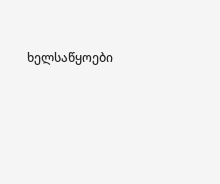ხელსაწყოები